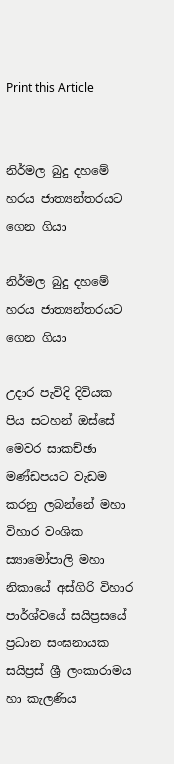Print this Article


නිර්මල බුදු දහමේ හරය ජාත්‍යන්තරයට ගෙන ගියා

නිර්මල බුදු දහමේ හරය ජාත්‍යන්තරයට ගෙන ගියා

උදාර පැවිදි දිවියක පිය සටහන් ඔස්සේ මෙවර සාකච්ඡා මණ්ඩපයට වැඩම කරනු ලබන්නේ මහා විහාර වංශික ස්‍යාමෝපාලි මහා නිකායේ අස්ගිරි විහාර පාර්ශ්වයේ සයිප්‍රසයේ ප්‍රධාන සංඝනායක සයිප්‍රස් ශ්‍රී ලංකාරාමය හා කැලණිය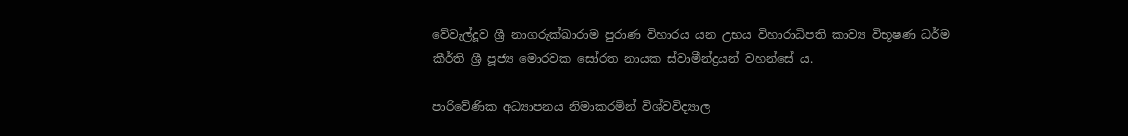වේවැල්දූව ශ්‍රී නාගරුක්ඛාරාම පුරාණ විහාරය යන උභය විහාරාධිපති කාව්‍ය විභූෂණ ධර්ම කීර්ති ශ්‍රී පූජ්‍ය මොරවක සෝරත නායක ස්වාමීන්ද්‍රයන් වහන්සේ ය.

පාරිවේණික අධ්‍යාපනය නිමාකරමින් විශ්වවිද්‍යාල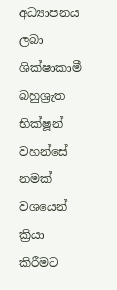අධ්‍යාපනය ලබා ශික්ෂාකාමී බහුශ්‍රැත භික්ෂූන් වහන්සේ නමක් වශයෙන් ක්‍රියා කිරීමට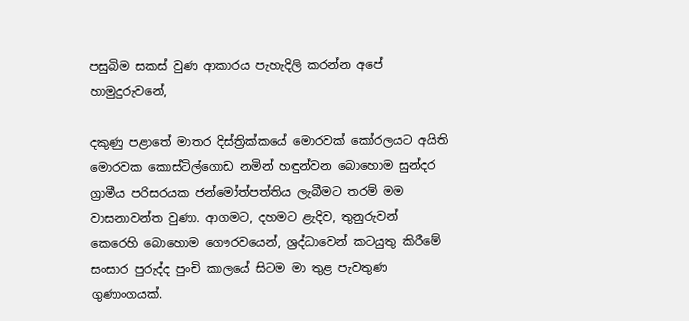පසුබිම සකස් වුණ ආකාරය පැහැදිලි කරන්න අපේ හාමුදුරුවනේ,

දකුණු පළාතේ මාතර දිස්ත්‍රික්කයේ මොරවක් කෝරලයට අයිති මොරවක කොස්ටිල්ගොඩ නමින් හඳුන්වන බොහොම සුන්දර ග්‍රාමීය පරිසරයක ජන්මෝත්පත්තිය ලැබීමට තරම් මම වාසනාවන්ත වුණා. ආගමට, දහමට ළැදිව, තුනුරුවන් කෙරෙහි බොහොම ගෞරවයෙන්, ශ්‍රද්ධාවෙන් කටයුතු කිරීමේ සංසාර පුරුද්ද පුංචි කාලයේ සිටම මා තුළ පැවතුණ ගුණාංගයක්.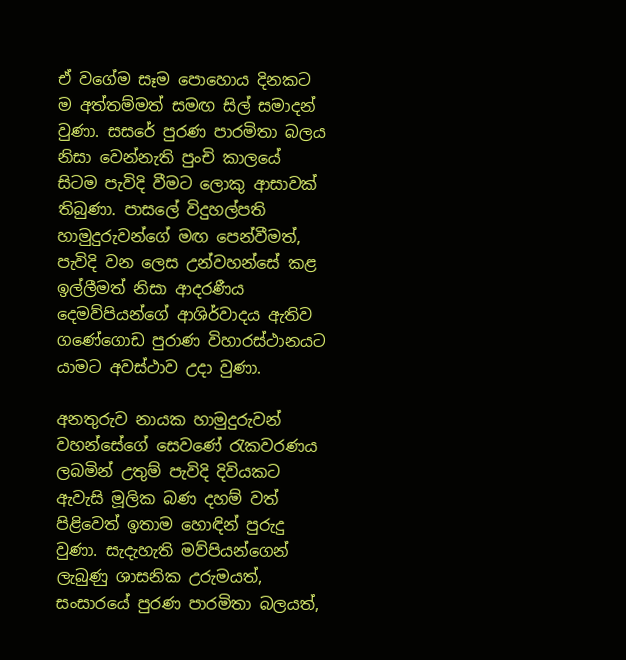ඒ වගේම සෑම පොහොය දිනකට ම අත්තම්මත් සමඟ සිල් සමාදන් වුණා. සසරේ පුරණ පාරමිතා බලය නිසා වෙන්නැති පුංචි කාලයේ සිටම පැවිදි වීමට ලොකු ආසාවක් තිබුණා. පාසලේ විදුහල්පති හාමුදුරුවන්ගේ මඟ පෙන්වීමත්, පැවිදි වන ලෙස උන්වහන්සේ කළ ඉල්ලීමත් නිසා ආදරණීය දෙමව්පියන්ගේ ආශිර්වාදය ඇතිව ගණේගොඩ පුරාණ විහාරස්ථානයට යාමට අවස්ථාව උදා වුණා.

අනතුරුව නායක හාමුදුරුවන් වහන්සේගේ සෙවණේ රැකවරණය ලබමින් උතුම් පැවිදි දිවියකට ඇවැසි මූලික බණ දහම් වත් පිළිවෙත් ඉතාම හොඳින් පුරුදු වුණා. සැදැහැති මව්පියන්ගෙන් ලැබුණු ශාසනික උරුමයත්, සංසාරයේ පුරණ පාරමිතා බලයත්,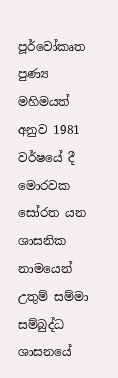පූර්වෝකෘත පුණ්‍ය මහිමයත් අනුව 1981 වර්ෂයේ දී මොරවක සෝරත යන ශාසනික නාමයෙන් උතුම් සම්මා සම්බුද්ධ ශාසනයේ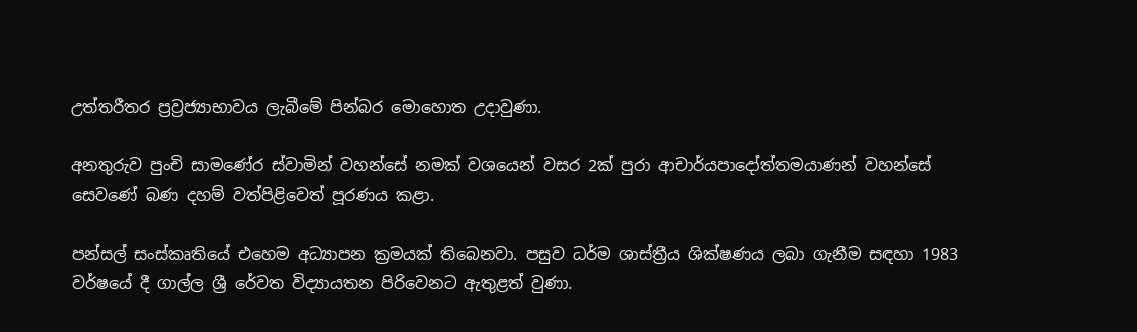උත්තරීතර ප්‍රව්‍රජ්‍යාභාවය ලැබීමේ පින්බර මොහොත උදාවුණා.

අනතුරුව පුංචි සාමණේර ස්වාමින් වහන්සේ නමක් වශයෙන් වසර 2ක් පුරා ආචාර්යපාදෝත්තමයාණන් වහන්සේ සෙවණේ බණ දහම් වත්පිළිවෙත් පූරණය කළා.

පන්සල් සංස්කෘතියේ එහෙම අධ්‍යාපන ක්‍රමයක් තිබෙනවා. පසුව ධර්ම ශාස්ත්‍රීය ශික්ෂණය ලබා ගැනීම සඳහා 1983 වර්ෂයේ දී ගාල්ල ශ්‍රී රේවත විද්‍යායතන පිරිවෙනට ඇතුළත් වුණා.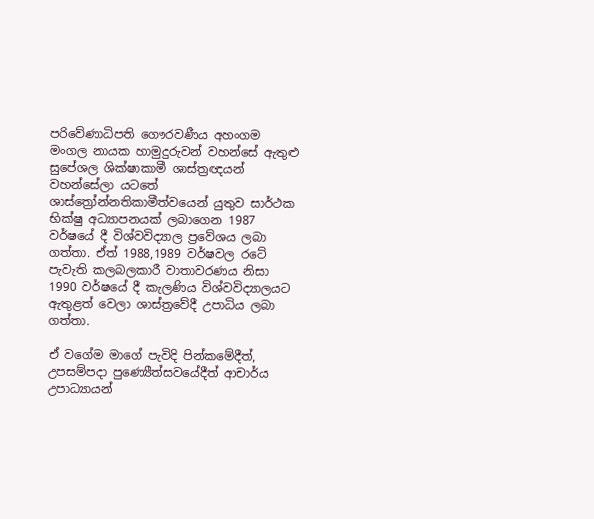පරිවේණාධිපති ගෞරවණීය අහංගම මංගල නායක හාමුදුරුවන් වහන්සේ ඇතුළු සුපේශල ශික්ෂාකාමී ශාස්ත්‍රඥයන් වහන්සේලා යටතේ ශාස්ත්‍රෝන්නතිකාමීත්වයෙන් යුතුව සාර්ථක භික්ෂු අධ්‍යාපනයක් ලබාගෙන 1987 වර්ෂයේ දී විශ්වවිද්‍යාල ප්‍රවේශය ලබා ගත්තා. ඒත් 1988,1989 වර්ෂවල රටේ පැවැති කලබලකාරී වාතාවරණය නිසා 1990 වර්ෂයේ දී කැලණිය විශ්වවිද්‍යාලයට ඇතුළත් වෙලා ශාස්ත්‍රවේදී උපාධිය ලබා ගත්තා.

ඒ වගේම මාගේ පැවිදි පින්කමේදීත්, උපසම්පදා පුණ්‍යෙීත්සවයේදීත් ආචාර්ය උපාධ්‍යායන්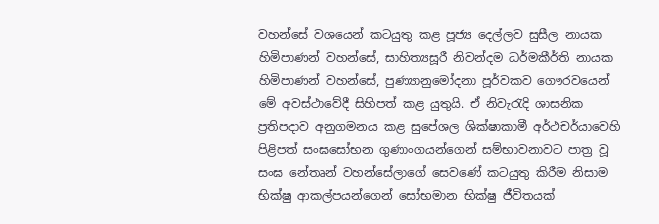වහන්සේ වශයෙන් කටයුතු කළ පූජ්‍ය දෙල්ලව සුසීල නායක හිමිපාණන් වහන්සේ, සාහිත්‍යසූරී නිවන්දම ධර්මකීර්ති නායක හිමිපාණන් වහන්සේ, පුණ්‍යානුමෝදනා පූර්වකව ගෞරවයෙන් මේ අවස්ථාවේදී සිහිපත් කළ යුතුයි. ඒ නිවැරැදි ශාසනික ප්‍රතිපදාව අනුගමනය කළ සුපේශල ශික්ෂාකාමී අර්ථචර්යාවෙහි පිළිපත් සංඝසෝභන ගුණාංගයන්ගෙන් සම්භාවනාවට පාත්‍ර වූ සංඝ නේතෘන් වහන්සේලාගේ සෙවණේ කටයුතු කිරීම නිසාම භික්ෂු ආකල්පයන්ගෙන් සෝභමාන භික්ෂු ජීවිතයක්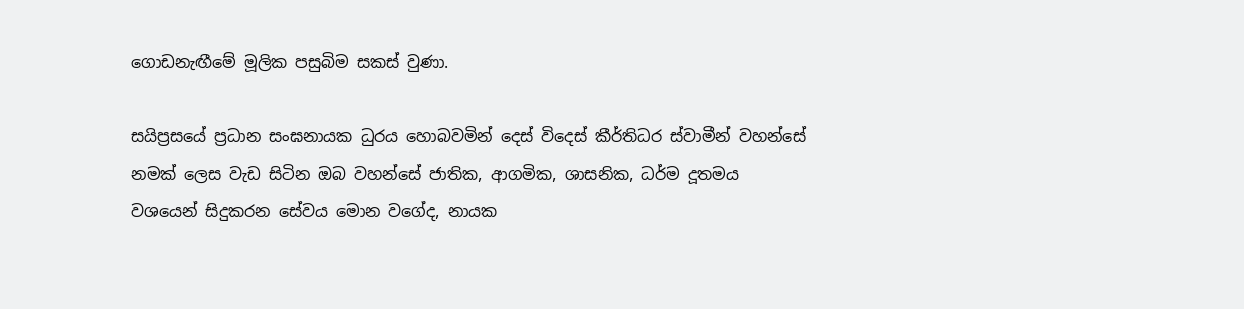ගොඩනැඟීමේ මූලික පසුබිම සකස් වුණා.

සයිප්‍රසයේ ප්‍රධාන සංඝනායක ධුරය හොබවමින් දෙස් විදෙස් කීර්තිධර ස්වාමීන් වහන්සේ නමක් ලෙස වැඩ සිටින ඔබ වහන්සේ ජාතික, ආගමික, ශාසනික, ධර්ම දූතමය වශයෙන් සිදුකරන සේවය මොන වගේද, නායක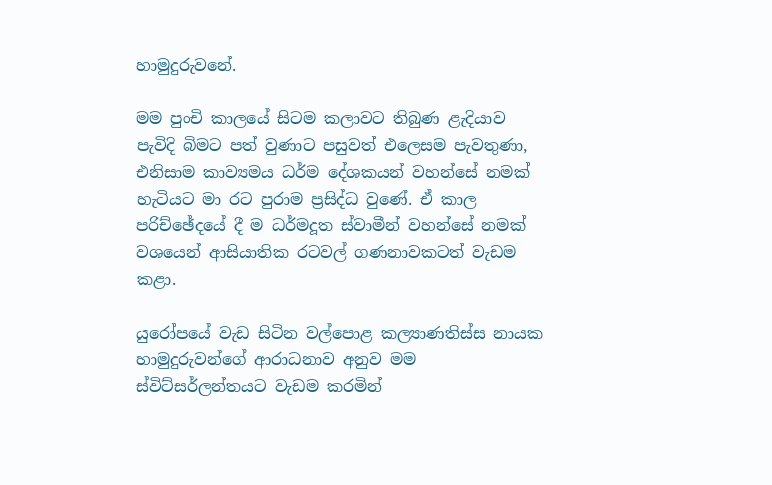හාමුදුරුවනේ.

මම පුංචි කාලයේ සිටම කලාවට තිබුණ ළැදියාව පැවිදි බිමට පත් වුණාට පසුවත් එලෙසම පැවතුණා, එනිසාම කාව්‍යමය ධර්ම දේශකයන් වහන්සේ නමක් හැටියට මා රට පුරාම ප්‍රසිද්ධ වුණේ. ඒ කාල පරිච්ඡේදයේ දී ම ධර්මදූත ස්වාමීන් වහන්සේ නමක් වශයෙන් ආසියාතික රටවල් ගණනාවකටත් වැඩම කළා.

යුරෝපයේ වැඩ සිටින වල්පොළ කල්‍යාණතිස්ස නායක හාමුදුරුවන්ගේ ආරාධනාව අනුව මම ස්විට්සර්ලන්තයට වැඩම කරමින්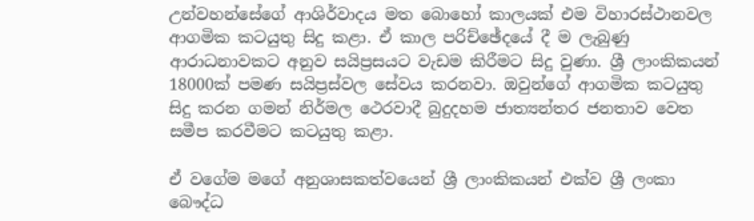උන්වහන්සේගේ ආශිර්වාදය මත බොහෝ කාලයක් එම විහාරස්ථානවල ආගමික කටයුතු සිදු කළා. ඒ කාල පරිච්ඡේදයේ දී ම ලැබුණු ආරාධනාවකට අනුව සයිප්‍රසයට වැඩම කිරීමට සිදු වුණා. ශ්‍රී ලාංකිකයන් 18000ක් පමණ සයිප්‍රස්වල සේවය කරනවා. ඔවුන්ගේ ආගමික කටයුතු සිදු කරන ගමන් නිර්මල ථෙරවාදී බුදුදහම ජාත්‍යන්තර ජනතාව වෙත සමීප කරවීමට කටයුතු කළා.

ඒ වගේම මගේ අනුශාසකත්වයෙන් ශ්‍රී ලාංකිකයන් එක්ව ශ්‍රී ලංකා බෞද්ධ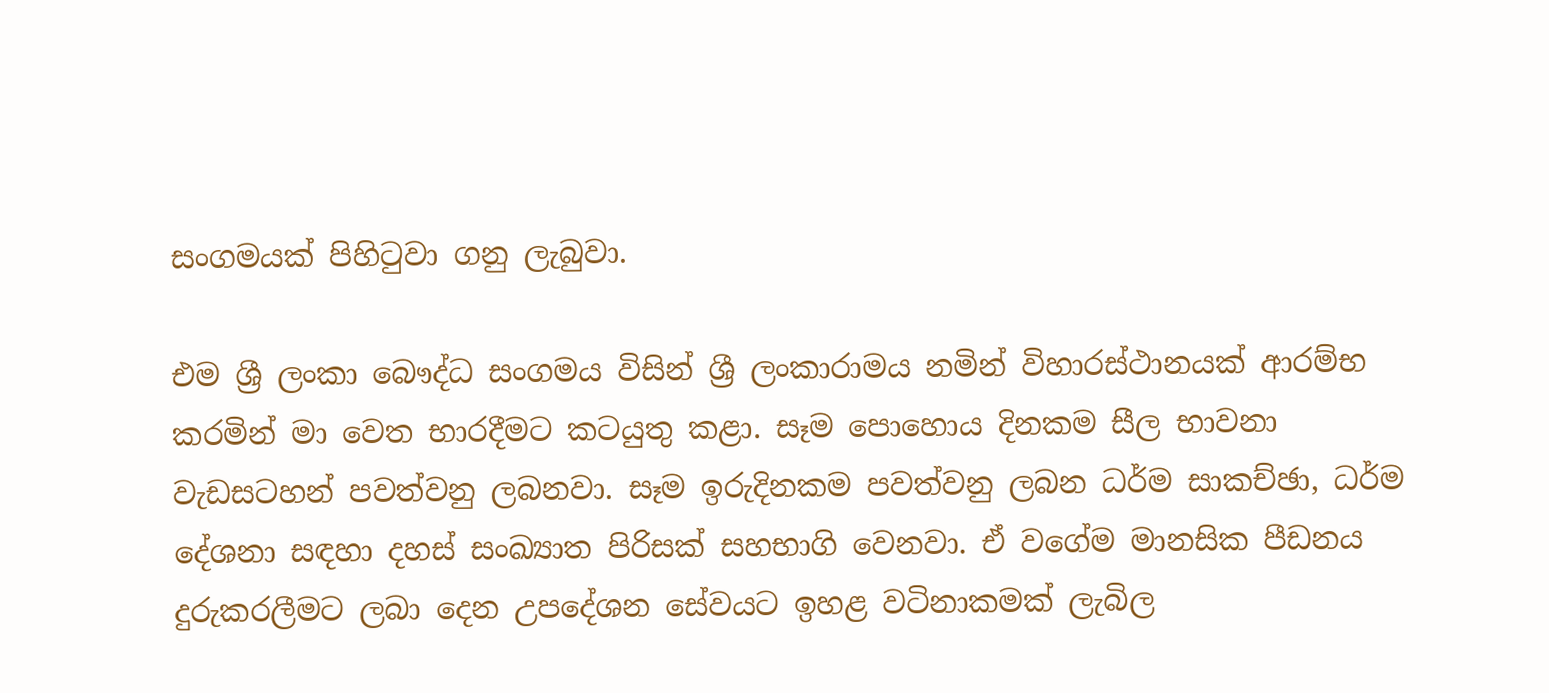සංගමයක් පිහිටුවා ගනු ලැබුවා.

එම ශ්‍රී ලංකා බෞද්ධ සංගමය විසින් ශ්‍රී ලංකාරාමය නමින් විහාරස්ථානයක් ආරම්භ කරමින් මා වෙත භාරදීමට කටයුතු කළා. සෑම පොහොය දිනකම සීල භාවනා වැඩසටහන් පවත්වනු ලබනවා. සෑම ඉරුදිනකම පවත්වනු ලබන ධර්ම සාකච්ඡා, ධර්ම දේශනා සඳහා දහස් සංඛ්‍යාත පිරිසක් සහභාගි වෙනවා. ඒ වගේම මානසික පීඩනය දුරුකරලීමට ලබා දෙන උපදේශන සේවයට ඉහළ වටිනාකමක් ලැබිල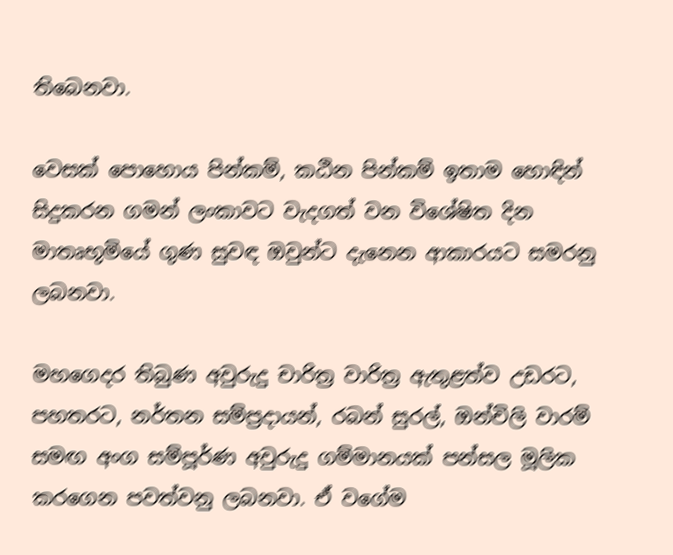තිබෙනවා.

වෙසක් පොහොය පින්කම්, කඨින පින්කම් ඉතාම හොඳින් සිදුකරන ගමන් ලංකාවට වැදගත් වන විශේෂිත දින මාතෘභූමියේ ගුණ සුවඳ ඔවුන්ට දැනෙන ආකාරයට සමරනු ලබනවා.

මහගෙදර තිබුණ අවුරුදු චාරිත්‍ර වාරිත්‍ර ඇතුළත්ව උඩරට, පහතරට, නර්තන සම්ප්‍රදායන්, රබන් සුරල්, ඔන්චිලි වාරම් සමඟ අංග සම්පූර්ණ අවුරුදු ගම්මානයක් පන්සල මූලික කරගෙන පවත්වනු ලබනවා. ඒ වගේම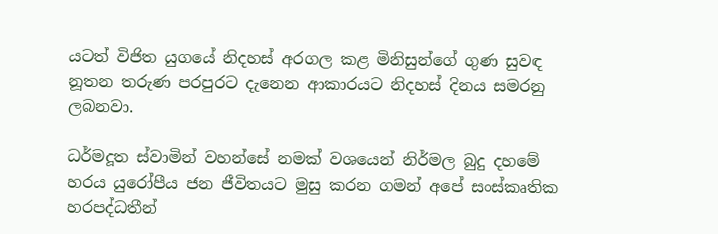යටත් විජිත යුගයේ නිදහස් අරගල කළ මිනිසුන්ගේ ගුණ සුවඳ නූතන තරුණ පරපුරට දැනෙන ආකාරයට නිදහස් දිනය සමරනු ලබනවා.

ධර්මදූත ස්වාමින් වහන්සේ නමක් වශයෙන් නිර්මල බුදු දහමේ හරය යුරෝපීය ජන ජීවිතයට මුසු කරන ගමන් අපේ සංස්කෘතික හරපද්ධතීන්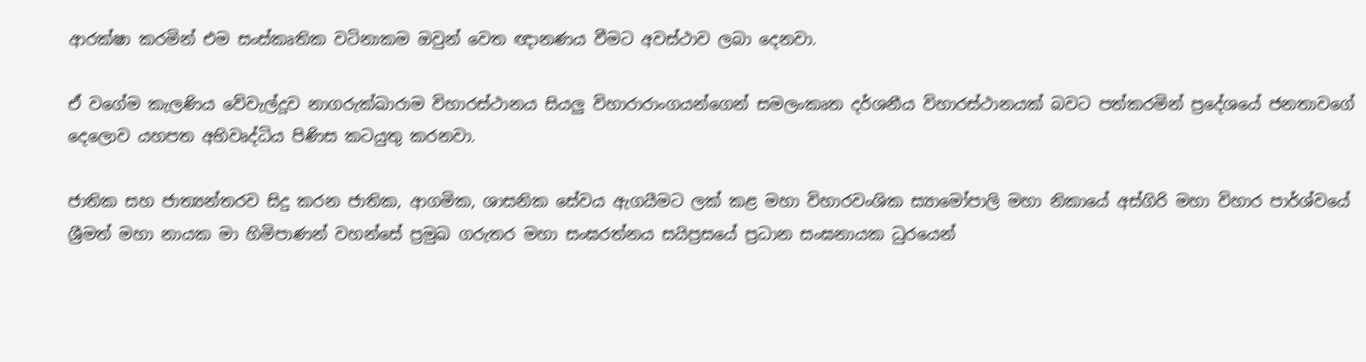ආරක්ෂා කරමින් එම සංස්කෘතික වටිනාකම ඔවුන් වෙත ඥානණය වීමට අවස්ථාව ලබා දෙනවා.

ඒ වගේම කැලණිය වේවැල්දූව නාගරුක්ඛාරාම විහාරස්ථානය සියලු විහාරාරාංගයන්ගෙන් සමලංකෘත දර්ශනීය විහාරස්ථානයක් බවට පත්කරමින් ප්‍රදේශයේ ජනතාවගේ දෙලොව යහපත අභිවෘද්ධිය පිණිස කටයුතු කරනවා.

ජාතික සහ ජාත්‍යන්තරව සිදු කරන ජාතික, ආගමික, ශාසනික සේවය ඇගයීමට ලක් කළ මහා විහාරවංශික ස්‍යාමෝපාලි මහා නිකායේ අස්ගිරි මහා විහාර පාර්ශ්වයේ ශ්‍රීමත් මහා නායක මා හිමිපාණන් වහන්සේ ප්‍රමුඛ ගරුතර මහා සංඝරත්නය සයිප්‍රසයේ ප්‍රධාන සංඝනායක ධුරයෙන්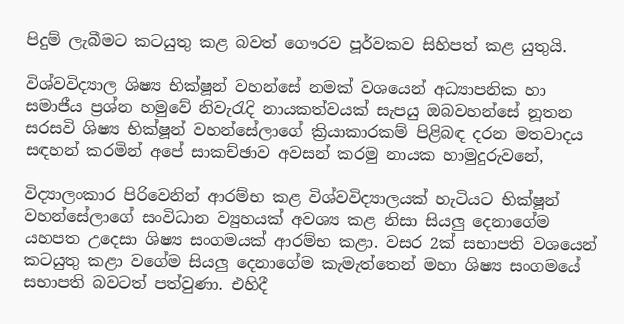පිදුම් ලැබීමට කටයුතු කළ බවත් ගෞරව පූර්වකව සිහිපත් කළ යුතුයි.

විශ්වවිද්‍යාල ශිෂ්‍ය භික්ෂූන් වහන්සේ නමක් වශයෙන් අධ්‍යාපනික හා සමාජීය ප්‍රශ්න හමුවේ නිවැරැදි නායකත්වයක් සැපයු ඔබවහන්සේ නූතන සරසවි ශිෂ්‍ය භික්ෂූන් වහන්සේලාගේ ක්‍රියාකාරකම් පිළිබඳ දරන මතවාදය සඳහන් කරමින් අපේ සාකච්ඡාව අවසන් කරමු නායක හාමුදුරුවනේ,

විද්‍යාලංකාර පිරිවෙනින් ආරම්භ කළ විශ්වවිද්‍යාලයක් හැටියට භික්ෂූන් වහන්සේලාගේ සංවිධාන ව්‍යුහයක් අවශ්‍ය කළ නිසා සියලු දෙනාගේම යහපත උදෙසා ශිෂ්‍ය සංගමයක් ආරම්භ කළා. වසර 2ක් සභාපති වශයෙන් කටයුතු කළා වගේම සියලු දෙනාගේම කැමැත්තෙන් මහා ශිෂ්‍ය සංගමයේ සභාපති බවටත් පත්වුණා. එහිදී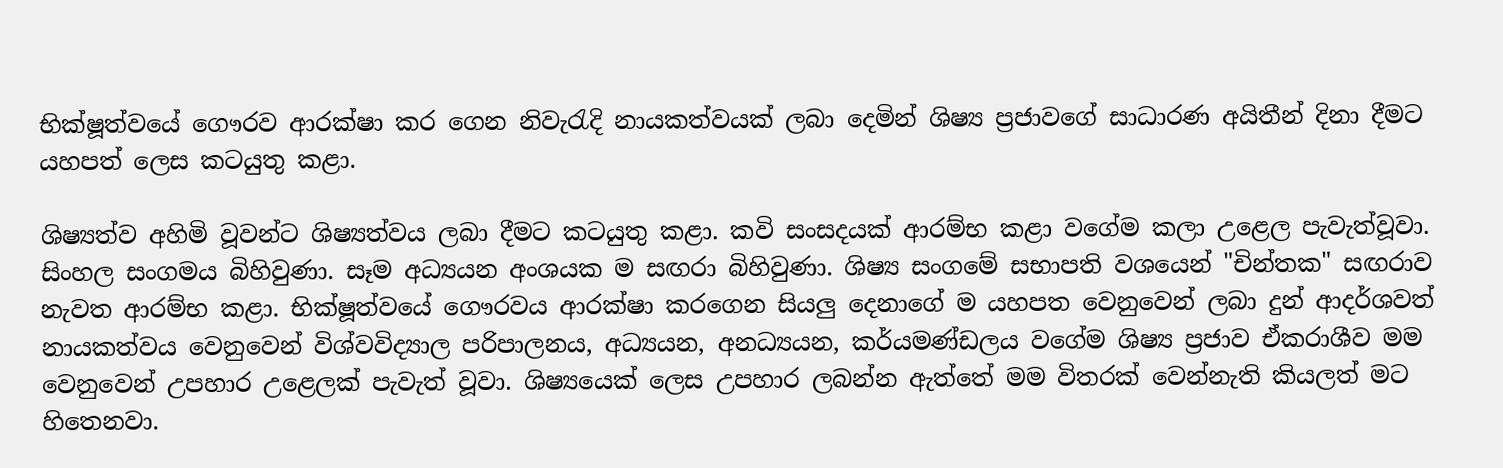භික්ෂූත්වයේ ගෞරව ආරක්ෂා කර ගෙන නිවැරැදි නායකත්වයක් ලබා දෙමින් ශිෂ්‍ය ප්‍රජාවගේ සාධාරණ අයිතීන් දිනා දීමට යහපත් ලෙස කටයුතු කළා.

ශිෂ්‍යත්ව අහිමි වූවන්ට ශිෂ්‍යත්වය ලබා දීමට කටයුතු කළා. කවි සංසදයක් ආරම්භ කළා වගේම කලා උළෙල පැවැත්වූවා. සිංහල සංගමය බිහිවුණා. සෑම අධ්‍යයන අංශයක ම සඟරා බිහිවුණා. ශිෂ්‍ය සංගමේ සභාපති වශයෙන් "චින්තක" සඟරාව නැවත ආරම්භ කළා. භික්ෂූත්වයේ ගෞරවය ආරක්ෂා කරගෙන සියලු දෙනාගේ ම යහපත වෙනුවෙන් ලබා දුන් ආදර්ශවත් නායකත්වය වෙනුවෙන් විශ්වවිද්‍යාල පරිපාලනය, අධ්‍යයන, අනධ්‍යයන, කර්යමණ්ඩලය වගේම ශිෂ්‍ය ප්‍රජාව ඒකරාශීව මම වෙනුවෙන් උපහාර උළෙලක් පැවැත් වූවා. ශිෂ්‍යයෙක් ලෙස උපහාර ලබන්න ඇත්තේ මම විතරක් වෙන්නැති කියලත් මට හිතෙනවා.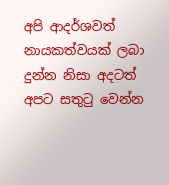අපි ආදර්ශවත් නායකත්වයක් ලබා දුන්න නිසා අදටත් අපට සතුටු වෙන්න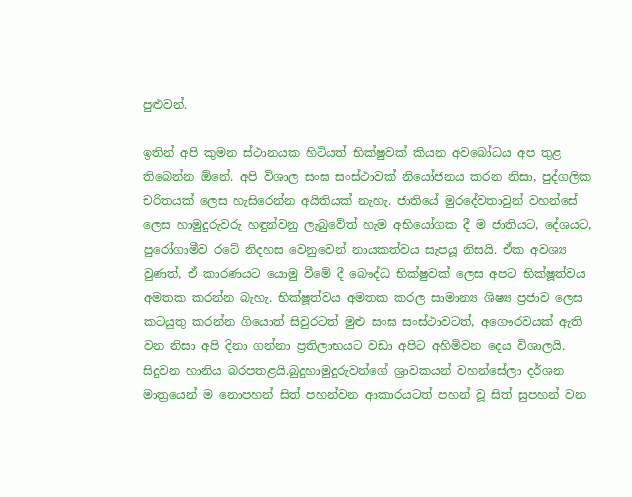පුළුවන්.

ඉතින් අපි කුමන ස්ථානයක හිටියත් භික්ෂුවක් කියන අවබෝධය අප තුළ තිබෙන්න ඕනේ. අපි විශාල සංඝ සංස්ථාවක් නියෝජනය කරන නිසා, පුද්ගලික චරිතයක් ලෙස හැසිරෙන්න අයිතියක් නැහැ. ජාතියේ මුරදේවතාවුන් වහන්සේ ලෙස හාමුදුරුවරු හඳුන්වනු ලැබුවේත් හැම අභියෝගක දී ම ජාතියට, දේශයට, පුරෝගාමීව රටේ නිදහස වෙනුවෙන් නායකත්වය සැපයූ නිසයි. ඒක අවශ්‍ය වුණත්, ඒ කාරණයට යොමු වීමේ දී බෞද්ධ භික්ෂුවක් ලෙස අපට භික්ෂූත්වය අමතක කරන්න බැහැ. භික්ෂූත්වය අමතක කරල සාමාන්‍ය ශිෂ්‍ය ප්‍රජාව ලෙස කටයුතු කරන්න ගියොත් සිවුරටත් මුළු සංඝ සංස්ථාවටත්, අගෞරවයක් ඇති වන නිසා අපි දිනා ගන්නා ප්‍රතිලාභයට වඩා අපිට අහිමිවන දෙය විශාලයි. සිදුවන හානිය බරපතළයි.බුදුහාමුදුරුවන්ගේ ශ්‍රාවකයන් වහන්සේලා දර්ශන මාත්‍රයෙන් ම නොපහන් සිත් පහන්වන ආකාරයටත් පහන් වූ සිත් සුපහන් වන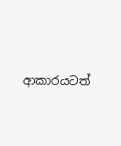ආකාරයටත්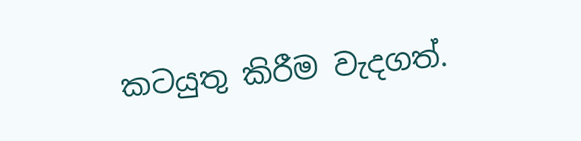කටයුතු කිරීම වැදගත්.